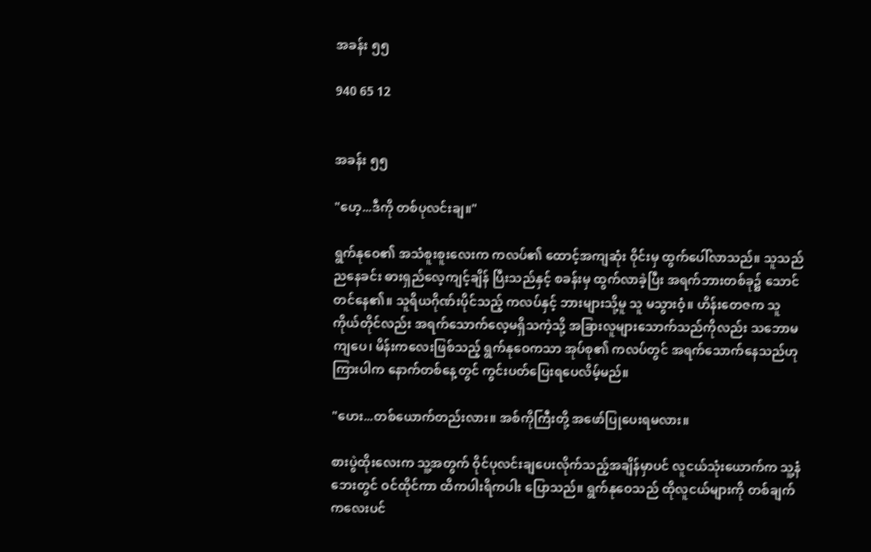အခန်း ၅၅

940 65 12


အခန်း ၅၅

"ဟေ့...ဒီကို တစ်ပုလင်းချ။"

ရွက်နုဝေ၏ အသံစူးစူးလေးက ကလပ်၏ ထောင့်အကျဆုံး ဝိုင်းမှ ထွက်ပေါ်လာသည်။ သူသည် ညနေခင်း ဓားရှည်လေ့ကျင့်ချိန် ပြီးသည်နှင့် စခန်းမှ ထွက်လာခဲ့ပြီး အရက်ဘားတစ်ခု၌ သောင်တင်နေ၏။ သူရိယဂိုဏ်းပိုင်သည့် ကလပ်နှင့် ဘားများသို့မူ သူ မသွားဝံ့။ ဟိန်းတေဇက သူကိုယ်တိုင်လည်း အရက်သောက်လေ့မရှိသကဲ့သို့ အခြားလူများသောက်သည်ကိုလည်း သဘောမကျပေ၊ မိန်းကလေးဖြစ်သည့် ရွက်နုဝေကသာ အုပ်စု၏ ကလပ်တွင် အရက်သောက်နေသည်ဟု ကြားပါက နောက်တစ်နေ့တွင် ကွင်းပတ်ပြေးရပေလိမ့်မည်။

"ဟေး...တစ်ယောက်တည်းလား။ အစ်ကိုကြီးတို့ အဖော်ပြုပေးရမလား။

စားပွဲထိုးလေးက သူ့အတွက် ဝိုင်ပုလင်းချပေးလိုက်သည့်အချိန်မှာပင် လူငယ်သုံးယောက်က သူ့နံဘေးတွင် ဝင်ထိုင်ကာ ထိကပါးရိကပါး ပြောသည်။ ရွက်နုဝေသည် ထိုလူငယ်များကို တစ်ချက်ကလေးပင်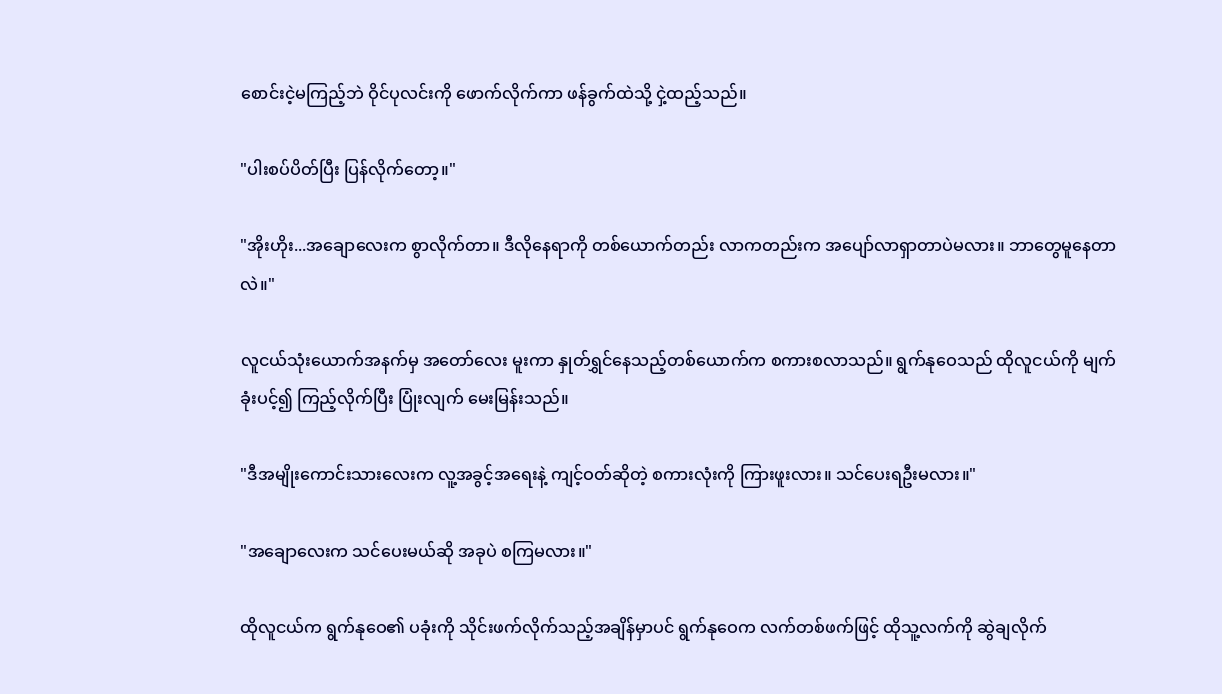စောင်းငဲ့မကြည့်ဘဲ ဝိုင်ပုလင်းကို ဖောက်လိုက်ကာ ဖန်ခွက်ထဲသို့ ငှဲ့ထည့်သည်။

"ပါးစပ်ပိတ်ပြီး ပြန်လိုက်တော့။"

"အိုးဟိုး...အချောလေးက စွာလိုက်တာ။ ဒီလိုနေရာကို တစ်ယောက်တည်း လာကတည်းက အပျော်လာရှာတာပဲမလား။ ဘာတွေမူနေတာလဲ။"

လူငယ်သုံးယောက်အနက်မှ အတော်လေး မူးကာ နှုတ်ရွှင်နေသည့်တစ်ယောက်က စကားစလာသည်။ ရွက်နုဝေသည် ထိုလူငယ်ကို မျက်ခုံးပင့်၍ ကြည့်လိုက်ပြီး ပြုံးလျက် မေးမြန်းသည်။

"ဒီအမျိုးကောင်းသားလေးက လူ့အခွင့်အရေးနဲ့ ကျင့်ဝတ်ဆိုတဲ့ စကားလုံးကို ကြားဖူးလား။ သင်ပေးရဦးမလား။"

"အချောလေးက သင်ပေးမယ်ဆို အခုပဲ စကြမလား။"

ထိုလူငယ်က ရွက်နုဝေ၏ ပခုံးကို သိုင်းဖက်လိုက်သည့်အချိန်မှာပင် ရွက်နုဝေက လက်တစ်ဖက်ဖြင့် ထိုသူ့လက်ကို ဆွဲချလိုက်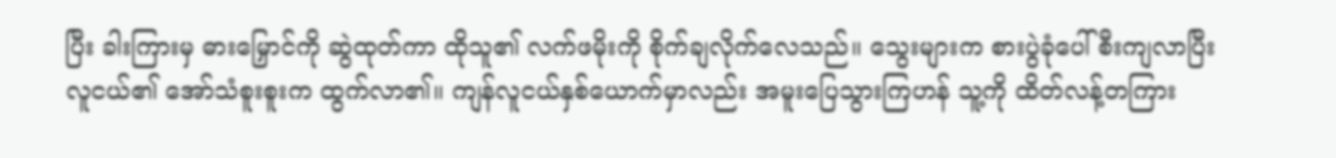ပြီး ခါးကြားမှ ဓားမြှောင်ကို ဆွဲထုတ်ကာ ထိုသူ၏ လက်ဖမိုးကို စိုက်ချလိုက်လေသည်။ သွေးများက စားပွဲခုံပေါ် စီးကျလာပြီး လူငယ်၏ အော်သံစူးစူးက ထွက်လာ၏။ ကျန်လူငယ်နှစ်ယောက်မှာလည်း အမူးပြေသွားကြဟန် သူ့ကို ထိတ်လန့်တကြား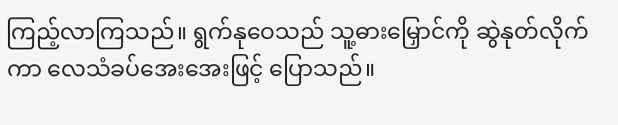ကြည့်လာကြသည်။ ရွက်နုဝေသည် သူ့ဓားမြှောင်ကို ဆွဲနုတ်လိုက်ကာ လေသံခပ်အေးအေးဖြင့် ပြောသည်။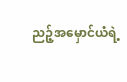ညဉ့်အမှောင်ယံရဲ့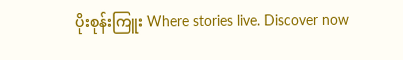ပိုးစုန်းကြူး Where stories live. Discover now